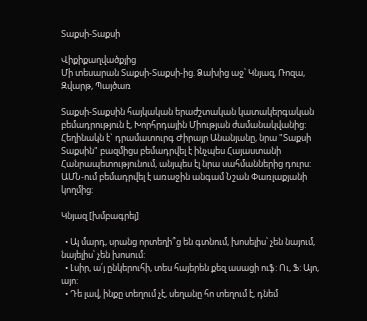Տաքսի-Տաքսի

Վիքիքաղվածքյից
Մի տեսարան Տաքսի-Տաքսի-ից. Ձախից աջ՝ Կնյազ, Ռոզա, Զվարթ, Պայծառ

Տաքսի-Տաքսին հայկական երաժշտական կատակերգական բեմադրություն է, Խորհրդային Միության ժամանակվանից: Հեղինակն է` դրամատուրգ Ժիրայր Անանյանը, նրա "Տաքսի Տաքսին" բազմիցս բեմադրվել է ինչպես Հայաստանի Հանրապետությունում, անյպես էլ նրա սահմաններից դուրս: ԱՄՆ-ում բեմադրվել է առաջին անգամ Նշան Փառլաքյանի կողմից:

Կնյազ [խմբագրել]

  • Այ մարդ, սրանց որտեղի՞ց են գտնում, խոսելիս՝ չեն նայում, նայելիս՝ չեն խոսում:
  • Լսիր, ա՛յ ընկերուհի, տես հայերեն քեզ ասացի ուֆ: Ու, Ֆ: Այո, այո:
  • Դե լավ, ինքը տեղում չէ, սեղանը հո տեղում է, դնեմ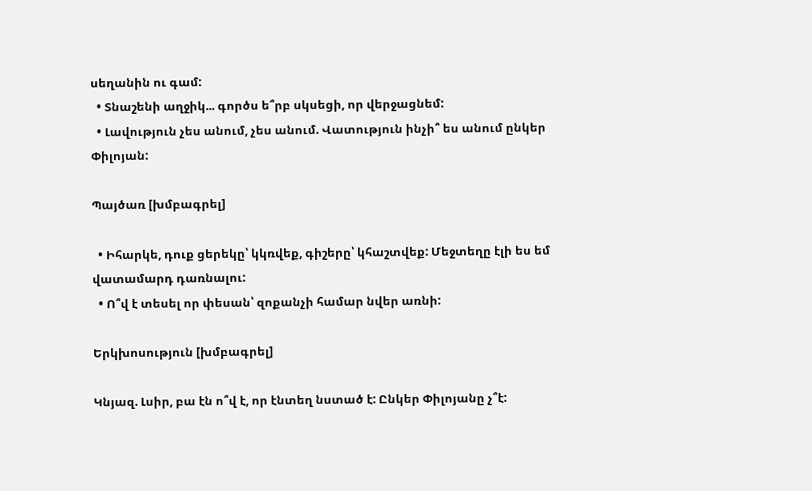սեղանին ու գամ:
  • Տնաշենի աղջիկ... գործս ե՞րբ սկսեցի, որ վերջացնեմ:
  • Լավություն չես անում, չես անում. Վատություն ինչի՞ ես անում ընկեր Փիլոյան:

Պայծառ [խմբագրել]

  • Իհարկե, դուք ցերեկը՝ կկռվեք, գիշերը՝ կհաշտվեք: Մեջտեղը էլի ես եմ վատամարդ դառնալու:
  • Ո՞վ է տեսել որ փեսան՝ զոքանչի համար նվեր առնի:

Երկխոսություն [խմբագրել]

Կնյազ. Լսիր, բա էն ո՞վ է, որ էնտեղ նստած է: Ընկեր Փիլոյանը չ՞է: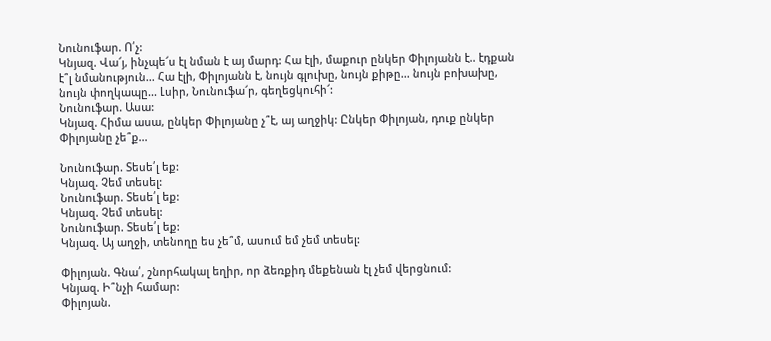Նունուֆար. Ո՛չ:
Կնյազ. Վա՜յ, ինչպե՜ս էլ նման է այ մարդ: Հա էլի, մաքուր ընկեր Փիլոյանն է.. էդքան է՞լ նմանություն... Հա էլի, Փիլոյանն է, նույն գլուխը, նույն քիթը... նույն բոխախը, նույն փողկապը... Լսիր, Նունուֆա՜ր, գեղեցկուհի՜:
Նունուֆար. Ասա:
Կնյազ. Հիմա ասա, ընկեր Փիլոյանը չ՞է, այ աղջիկ: Ընկեր Փիլոյան, դուք ընկեր Փիլոյանը չե՞ք...

Նունուֆար. Տեսե՛լ եք:
Կնյազ. Չեմ տեսել:
Նունուֆար. Տեսե՛լ եք:
Կնյազ. Չեմ տեսել:
Նունուֆար. Տեսե՛լ եք:
Կնյազ. Այ աղջի, տենողը ես չե՞մ, ասում եմ չեմ տեսել:

Փիլոյան. Գնա՛, շնորհակալ եղիր, որ ձեռքիդ մեքենան էլ չեմ վերցնում:
Կնյազ. Ի՞նչի համար:
Փիլոյան.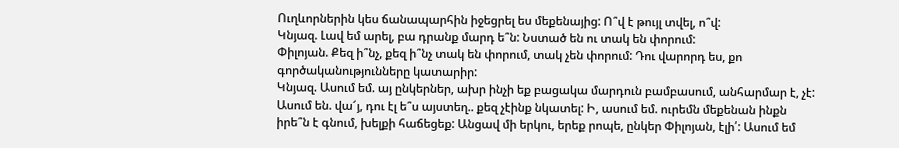Ուղևորներին կես ճանապարհին իջեցրել ես մեքենայից: Ո՞վ է թույլ տվել, ո՞վ:
Կնյազ. Լավ եմ արել, բա դրանք մարդ ե՞ն: Նստած են ու տակ են փորում:
Փիլոյան. Քեզ ի՞նչ, քեզ ի՞նչ տակ են փորում, տակ չեն փորում: Դու վարորդ ես, քո գործականությունները կատարիր:
Կնյազ. Ասում եմ. այ ընկերներ, ախր ինչի եք բացակա մարդուն բամբասում, անհարմար է, չէ: Ասում են. վա՜յ, դու էլ ե՞ս այստեղ.. քեզ չէինք նկատել: Ի, ասում եմ. ուրեմն մեքենան ինքն իրե՞ն է գնում, խելքի հաճեցեք: Անցավ մի երկու, երեք րոպե, ընկեր Փիլոյան, էլի՛: Ասում եմ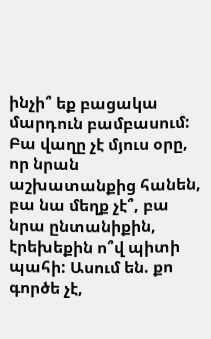ինչի՞ եք բացակա մարդուն բամբասում: Բա վաղը չէ մյուս օրը, որ նրան աշխատանքից հանեն, բա նա մեղք չէ՞, բա նրա ընտանիքին, էրեխեքին ո՞վ պիտի պահի: Ասում են. քո գործե չէ,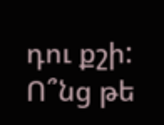դու քշի: Ո՞նց թե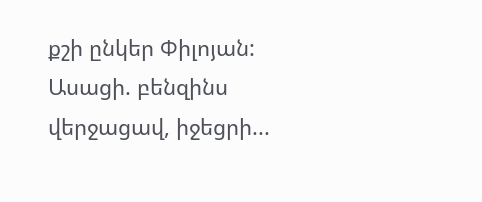քշի ընկեր Փիլոյան: Ասացի. բենզինս վերջացավ, իջեցրի...